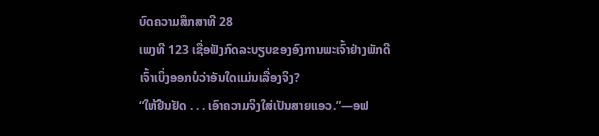ບົດຄວາມສຶກສາທີ 28
ເພງທີ 123 ເຊື່ອຟັງກົດລະບຽບຂອງອົງການພະເຈົ້າຢ່າງພັກດີ
ເຈົ້າເບິ່ງອອກບໍວ່າອັນໃດແມ່ນເລື່ອງຈິງ?
“ໃຫ້ຢືນຢັດ . . . ເອົາຄວາມຈິງໃສ່ເປັນສາຍແອວ.”—ອຟ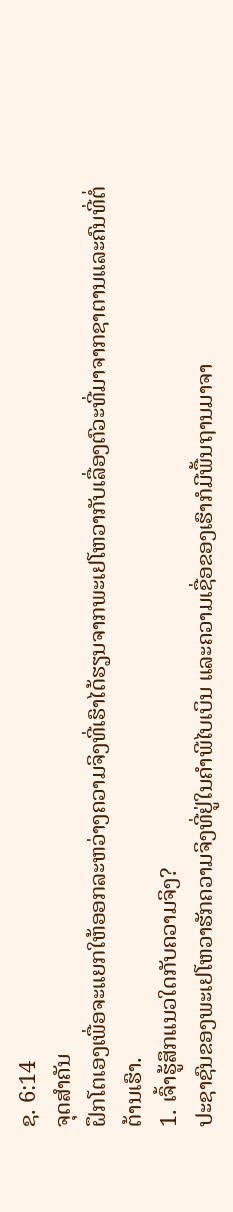ຊ. 6:14
ຈຸດສຳຄັນ
ຝຶກໂຕເອງເພື່ອຈະແຍກໃຫ້ອອກລະຫວ່າງຄວາມຈິງທີ່ເຮົາໄດ້ຮຽນຈາກພະເຢໂຫວາກັບເລື່ອງຕົວະທີ່ມາຈາກຊາຕານແລະຄົນທີ່ຕໍ່ຕ້ານເຮົາ.
1. ເຈົ້າຮູ້ສຶກແນວໃດກັບຄວາມຈິງ?
ປະຊາຊົນຂອງພະເຢໂຫວາຮັກຄວາມຈິງທີ່ຢູ່ໃນຄຳພີໄບເບິນ ແລະຄວາມເຊື່ອຂອງເຮົາກໍມີພື້ນຖານມາຈາ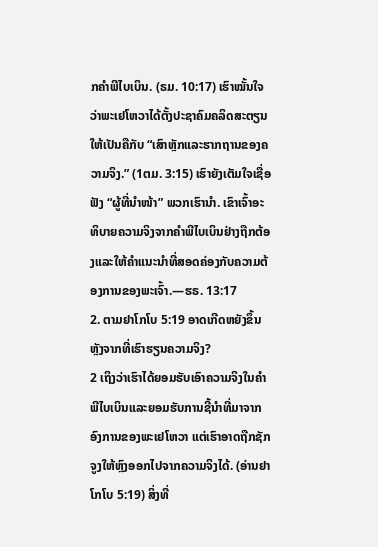ກຄຳພີໄບເບິນ. (ຣມ. 10:17) ເຮົາໝັ້ນໃຈວ່າພະເຢໂຫວາໄດ້ຕັ້ງປະຊາຄົມຄລິດສະຕຽນໃຫ້ເປັນຄືກັບ “ເສົາຫຼັກແລະຮາກຖານຂອງຄວາມຈິງ.” (1ຕມ. 3:15) ເຮົາຍັງເຕັມໃຈເຊື່ອຟັງ “ຜູ້ທີ່ນຳໜ້າ” ພວກເຮົານຳ. ເຂົາເຈົ້າອະທິບາຍຄວາມຈິງຈາກຄຳພີໄບເບິນຢ່າງຖືກຕ້ອງແລະໃຫ້ຄຳແນະນຳທີ່ສອດຄ່ອງກັບຄວາມຕ້ອງການຂອງພະເຈົ້າ.—ຮຣ. 13:17
2. ຕາມຢາໂກໂບ 5:19 ອາດເກີດຫຍັງຂຶ້ນຫຼັງຈາກທີ່ເຮົາຮຽນຄວາມຈິງ?
2 ເຖິງວ່າເຮົາໄດ້ຍອມຮັບເອົາຄວາມຈິງໃນຄຳພີໄບເບິນແລະຍອມຮັບການຊີ້ນຳທີ່ມາຈາກອົງການຂອງພະເຢໂຫວາ ແຕ່ເຮົາອາດຖືກຊັກຈູງໃຫ້ຫຼົງອອກໄປຈາກຄວາມຈິງໄດ້. (ອ່ານຢາໂກໂບ 5:19) ສິ່ງທີ່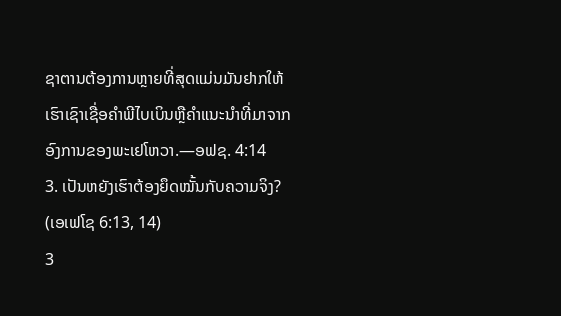ຊາຕານຕ້ອງການຫຼາຍທີ່ສຸດແມ່ນມັນຢາກໃຫ້ເຮົາເຊົາເຊື່ອຄຳພີໄບເບິນຫຼືຄຳແນະນຳທີ່ມາຈາກອົງການຂອງພະເຢໂຫວາ.—ອຟຊ. 4:14
3. ເປັນຫຍັງເຮົາຕ້ອງຍຶດໝັ້ນກັບຄວາມຈິງ? (ເອເຟໂຊ 6:13, 14)
3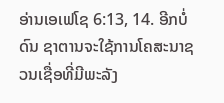ອ່ານເອເຟໂຊ 6:13, 14. ອີກບໍ່ດົນ ຊາຕານຈະໃຊ້ການໂຄສະນາຊວນເຊື່ອທີ່ມີພະລັງ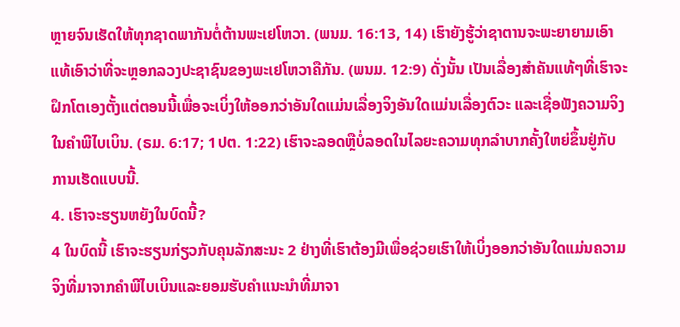ຫຼາຍຈົນເຮັດໃຫ້ທຸກຊາດພາກັນຕໍ່ຕ້ານພະເຢໂຫວາ. (ພນມ. 16:13, 14) ເຮົາຍັງຮູ້ວ່າຊາຕານຈະພະຍາຍາມເອົາແທ້ເອົາວ່າທີ່ຈະຫຼອກລວງປະຊາຊົນຂອງພະເຢໂຫວາຄືກັນ. (ພນມ. 12:9) ດັ່ງນັ້ນ ເປັນເລື່ອງສຳຄັນແທ້ໆທີ່ເຮົາຈະຝຶກໂຕເອງຕັ້ງແຕ່ຕອນນີ້ເພື່ອຈະເບິ່ງໃຫ້ອອກວ່າອັນໃດແມ່ນເລື່ອງຈິງອັນໃດແມ່ນເລື່ອງຕົວະ ແລະເຊື່ອຟັງຄວາມຈິງໃນຄຳພີໄບເບິນ. (ຣມ. 6:17; 1ປຕ. 1:22) ເຮົາຈະລອດຫຼືບໍ່ລອດໃນໄລຍະຄວາມທຸກລຳບາກຄັ້ງໃຫຍ່ຂຶ້ນຢູ່ກັບການເຮັດແບບນີ້.
4. ເຮົາຈະຮຽນຫຍັງໃນບົດນີ້?
4 ໃນບົດນີ້ ເຮົາຈະຮຽນກ່ຽວກັບຄຸນລັກສະນະ 2 ຢ່າງທີ່ເຮົາຕ້ອງມີເພື່ອຊ່ວຍເຮົາໃຫ້ເບິ່ງອອກວ່າອັນໃດແມ່ນຄວາມຈິງທີ່ມາຈາກຄຳພີໄບເບິນແລະຍອມຮັບຄຳແນະນຳທີ່ມາຈາ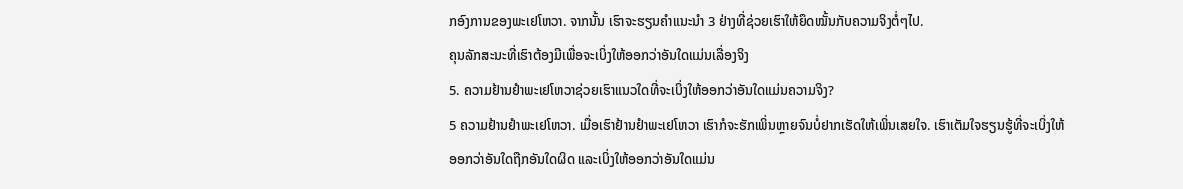ກອົງການຂອງພະເຢໂຫວາ. ຈາກນັ້ນ ເຮົາຈະຮຽນຄຳແນະນຳ 3 ຢ່າງທີ່ຊ່ວຍເຮົາໃຫ້ຍຶດໝັ້ນກັບຄວາມຈິງຕໍ່ໆໄປ.
ຄຸນລັກສະນະທີ່ເຮົາຕ້ອງມີເພື່ອຈະເບິ່ງໃຫ້ອອກວ່າອັນໃດແມ່ນເລື່ອງຈິງ
5. ຄວາມຢ້ານຢຳພະເຢໂຫວາຊ່ວຍເຮົາແນວໃດທີ່ຈະເບິ່ງໃຫ້ອອກວ່າອັນໃດແມ່ນຄວາມຈິງ?
5 ຄວາມຢ້ານຢຳພະເຢໂຫວາ. ເມື່ອເຮົາຢ້ານຢຳພະເຢໂຫວາ ເຮົາກໍຈະຮັກເພິ່ນຫຼາຍຈົນບໍ່ຢາກເຮັດໃຫ້ເພິ່ນເສຍໃຈ. ເຮົາເຕັມໃຈຮຽນຮູ້ທີ່ຈະເບິ່ງໃຫ້ອອກວ່າອັນໃດຖືກອັນໃດຜິດ ແລະເບິ່ງໃຫ້ອອກວ່າອັນໃດແມ່ນ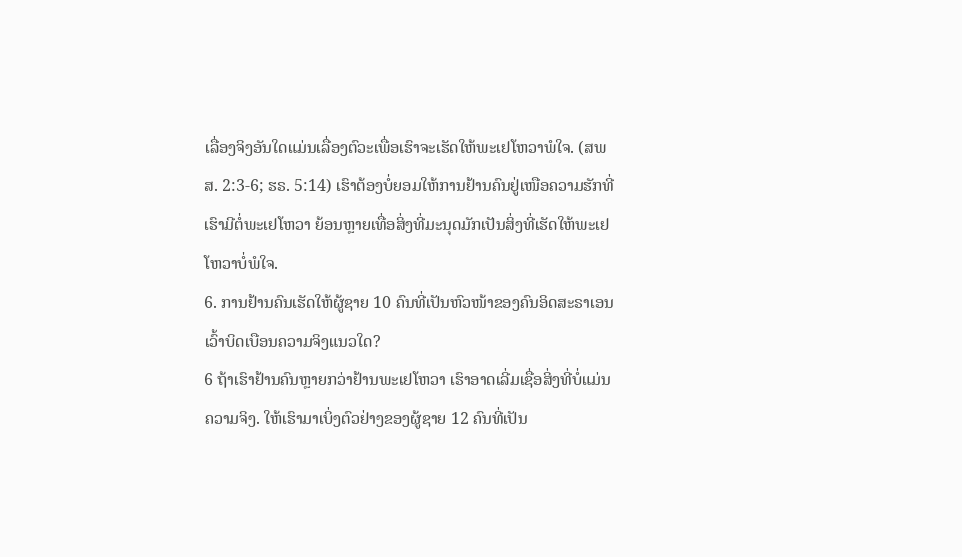ເລື່ອງຈິງອັນໃດແມ່ນເລື່ອງຕົວະເພື່ອເຮົາຈະເຮັດໃຫ້ພະເຢໂຫວາພໍໃຈ. (ສພສ. 2:3-6; ຮຣ. 5:14) ເຮົາຕ້ອງບໍ່ຍອມໃຫ້ການຢ້ານຄົນຢູ່ເໜືອຄວາມຮັກທີ່ເຮົາມີຕໍ່ພະເຢໂຫວາ ຍ້ອນຫຼາຍເທື່ອສິ່ງທີ່ມະນຸດມັກເປັນສິ່ງທີ່ເຮັດໃຫ້ພະເຢໂຫວາບໍ່ພໍໃຈ.
6. ການຢ້ານຄົນເຮັດໃຫ້ຜູ້ຊາຍ 10 ຄົນທີ່ເປັນຫົວໜ້າຂອງຄົນອິດສະຣາເອນເວົ້າບິດເບືອນຄວາມຈິງແນວໃດ?
6 ຖ້າເຮົາຢ້ານຄົນຫຼາຍກວ່າຢ້ານພະເຢໂຫວາ ເຮົາອາດເລີ່ມເຊື່ອສິ່ງທີ່ບໍ່ແມ່ນຄວາມຈິງ. ໃຫ້ເຮົາມາເບິ່ງຕົວຢ່າງຂອງຜູ້ຊາຍ 12 ຄົນທີ່ເປັນ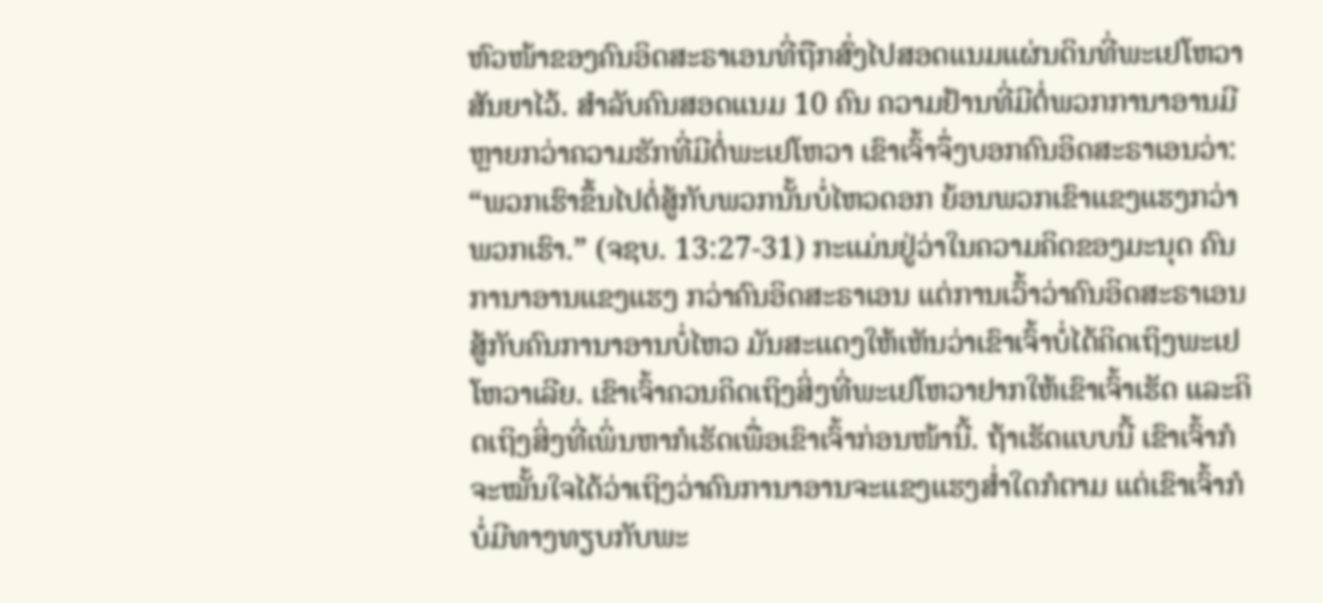ຫົວໜ້າຂອງຄົນອິດສະຣາເອນທີ່ຖືກສົ່ງໄປສອດແນມແຜ່ນດິນທີ່ພະເຢໂຫວາສັນຍາໄວ້. ສຳລັບຄົນສອດແນມ 10 ຄົນ ຄວາມຢ້ານທີ່ມີຕໍ່ພວກການາອານມີຫຼາຍກວ່າຄວາມຮັກທີ່ມີຕໍ່ພະເຢໂຫວາ ເຂົາເຈົ້າຈຶ່ງບອກຄົນອິດສະຣາເອນວ່າ: “ພວກເຮົາຂຶ້ນໄປຕໍ່ສູ້ກັບພວກນັ້ນບໍ່ໄຫວດອກ ຍ້ອນພວກເຂົາແຂງແຮງກວ່າພວກເຮົາ.” (ຈຊບ. 13:27-31) ກະແມ່ນຢູ່ວ່າໃນຄວາມຄິດຂອງມະນຸດ ຄົນການາອານແຂງແຮງ ກວ່າຄົນອິດສະຣາເອນ ແຕ່ການເວົ້າວ່າຄົນອິດສະຣາເອນສູ້ກັບຄົນການາອານບໍ່ໄຫວ ມັນສະແດງໃຫ້ເຫັນວ່າເຂົາເຈົ້າບໍ່ໄດ້ຄິດເຖິງພະເຢໂຫວາເລີຍ. ເຂົາເຈົ້າຄວນຄິດເຖິງສິ່ງທີ່ພະເຢໂຫວາຢາກໃຫ້ເຂົາເຈົ້າເຮັດ ແລະຄິດເຖິງສິ່ງທີ່ເພິ່ນຫາກໍເຮັດເພື່ອເຂົາເຈົ້າກ່ອນໜ້ານີ້. ຖ້າເຮັດແບບນີ້ ເຂົາເຈົ້າກໍຈະໝັ້ນໃຈໄດ້ວ່າເຖິງວ່າຄົນການາອານຈະແຂງແຮງສ່ຳໃດກໍຕາມ ແຕ່ເຂົາເຈົ້າກໍບໍ່ມີທາງທຽບກັບພະ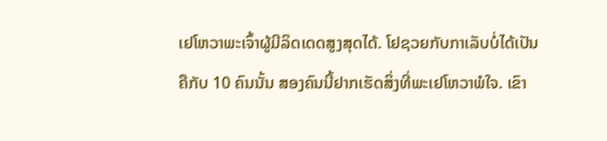ເຢໂຫວາພະເຈົ້າຜູ້ມີລິດເດດສູງສຸດໄດ້. ໂຢຊວຍກັບກາເລັບບໍ່ໄດ້ເປັນຄືກັບ 10 ຄົນນັ້ນ ສອງຄົນນີ້ຢາກເຮັດສິ່ງທີ່ພະເຢໂຫວາພໍໃຈ. ເຂົາ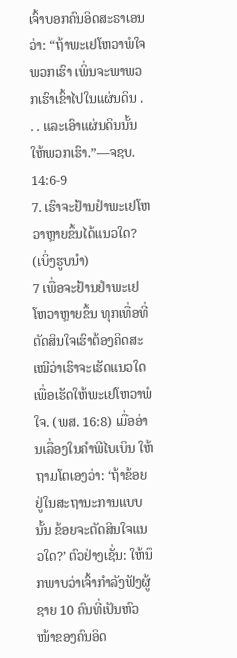ເຈົ້າບອກຄົນອິດສະຣາເອນວ່າ: “ຖ້າພະເຢໂຫວາພໍໃຈພວກເຮົາ ເພິ່ນຈະພາພວກເຮົາເຂົ້າໄປໃນແຜ່ນດິນ . . . ແລະເອົາແຜ່ນດິນນັ້ນໃຫ້ພວກເຮົາ.”—ຈຊບ. 14:6-9
7. ເຮົາຈະຢ້ານຢຳພະເຢໂຫວາຫຼາຍຂຶ້ນໄດ້ແນວໃດ? (ເບິ່ງຮູບນຳ)
7 ເພື່ອຈະຢ້ານຢຳພະເຢໂຫວາຫຼາຍຂຶ້ນ ທຸກເທື່ອທີ່ຕັດສິນໃຈເຮົາຕ້ອງຄິດສະເໝີວ່າເຮົາຈະເຮັດແນວໃດເພື່ອເຮັດໃຫ້ພະເຢໂຫວາພໍໃຈ. (ພສ. 16:8) ເມື່ອອ່ານເລື່ອງໃນຄຳພີໄບເບິນ ໃຫ້ຖາມໂຕເອງວ່າ: ‘ຖ້າຂ້ອຍຢູ່ໃນສະຖານະການແບບນັ້ນ ຂ້ອຍຈະຕັດສິນໃຈແນວໃດ?’ ຕົວຢ່າງເຊັ່ນ: ໃຫ້ນຶກພາບວ່າເຈົ້າກຳລັງຟັງຜູ້ຊາຍ 10 ຄົນທີ່ເປັນຫົວໜ້າຂອງຄົນອິດ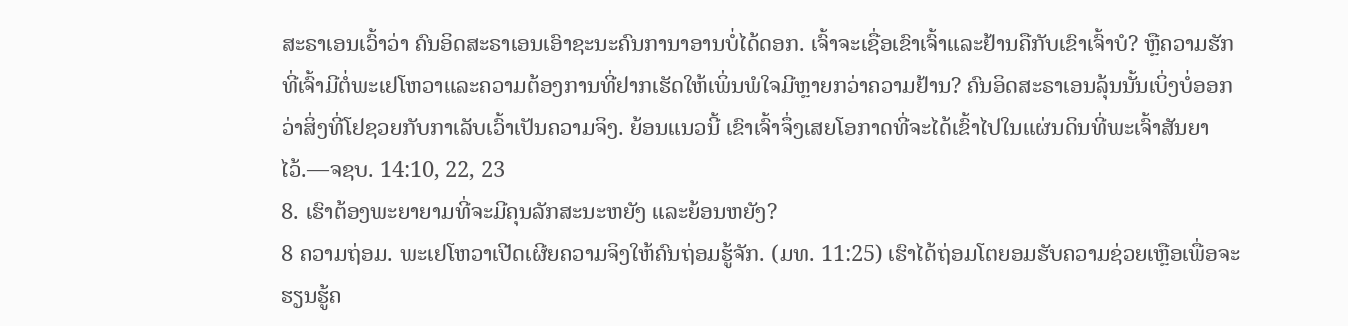ສະຣາເອນເວົ້າວ່າ ຄົນອິດສະຣາເອນເອົາຊະນະຄົນການາອານບໍ່ໄດ້ດອກ. ເຈົ້າຈະເຊື່ອເຂົາເຈົ້າແລະຢ້ານຄືກັບເຂົາເຈົ້າບໍ? ຫຼືຄວາມຮັກທີ່ເຈົ້າມີຕໍ່ພະເຢໂຫວາແລະຄວາມຕ້ອງການທີ່ຢາກເຮັດໃຫ້ເພິ່ນພໍໃຈມີຫຼາຍກວ່າຄວາມຢ້ານ? ຄົນອິດສະຣາເອນລຸ້ນນັ້ນເບິ່ງບໍ່ອອກວ່າສິ່ງທີ່ໂຢຊວຍກັບກາເລັບເວົ້າເປັນຄວາມຈິງ. ຍ້ອນແນວນີ້ ເຂົາເຈົ້າຈຶ່ງເສຍໂອກາດທີ່ຈະໄດ້ເຂົ້າໄປໃນແຜ່ນດິນທີ່ພະເຈົ້າສັນຍາໄວ້.—ຈຊບ. 14:10, 22, 23
8. ເຮົາຕ້ອງພະຍາຍາມທີ່ຈະມີຄຸນລັກສະນະຫຍັງ ແລະຍ້ອນຫຍັງ?
8 ຄວາມຖ່ອມ. ພະເຢໂຫວາເປີດເຜີຍຄວາມຈິງໃຫ້ຄົນຖ່ອມຮູ້ຈັກ. (ມທ. 11:25) ເຮົາໄດ້ຖ່ອມໂຕຍອມຮັບຄວາມຊ່ວຍເຫຼືອເພື່ອຈະຮຽນຮູ້ຄ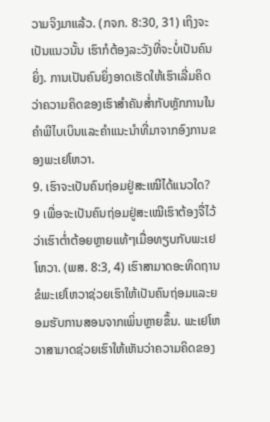ວາມຈິງມາແລ້ວ. (ກຈກ. 8:30, 31) ເຖິງຈະເປັນແນວນັ້ນ ເຮົາກໍຕ້ອງລະວັງທີ່ຈະບໍ່ເປັນຄົນຍິ່ງ. ການເປັນຄົນຍິ່ງອາດເຮັດໃຫ້ເຮົາເລີ່ມຄິດວ່າຄວາມຄິດຂອງເຮົາສຳຄັນສ່ຳກັບຫຼັກການໃນຄຳພີໄບເບິນແລະຄຳແນະນຳທີ່ມາຈາກອົງການຂອງພະເຢໂຫວາ.
9. ເຮົາຈະເປັນຄົນຖ່ອມຢູ່ສະເໝີໄດ້ແນວໃດ?
9 ເພື່ອຈະເປັນຄົນຖ່ອມຢູ່ສະເໝີເຮົາຕ້ອງຈື່ໄວ້ວ່າເຮົາຕ່ຳຕ້ອຍຫຼາຍແທ້ໆເມື່ອທຽບກັບພະເຢໂຫວາ. (ພສ. 8:3, 4) ເຮົາສາມາດອະທິດຖານຂໍພະເຢໂຫວາຊ່ວຍເຮົາໃຫ້ເປັນຄົນຖ່ອມແລະຍອມຮັບການສອນຈາກເພິ່ນຫຼາຍຂຶ້ນ. ພະເຢໂຫວາສາມາດຊ່ວຍເຮົາໃຫ້ເຫັນວ່າຄວາມຄິດຂອງ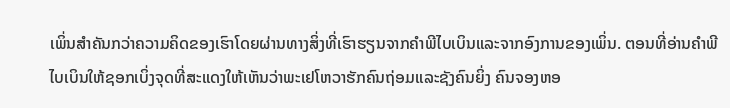ເພິ່ນສຳຄັນກວ່າຄວາມຄິດຂອງເຮົາໂດຍຜ່ານທາງສິ່ງທີ່ເຮົາຮຽນຈາກຄຳພີໄບເບິນແລະຈາກອົງການຂອງເພິ່ນ. ຕອນທີ່ອ່ານຄຳພີໄບເບິນໃຫ້ຊອກເບິ່ງຈຸດທີ່ສະແດງໃຫ້ເຫັນວ່າພະເຢໂຫວາຮັກຄົນຖ່ອມແລະຊັງຄົນຍິ່ງ ຄົນຈອງຫອ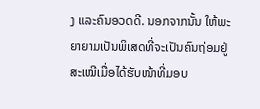ງ ແລະຄົນອວດດີ. ນອກຈາກນັ້ນ ໃຫ້ພະຍາຍາມເປັນພິເສດທີ່ຈະເປັນຄົນຖ່ອມຢູ່ສະເໝີເມື່ອໄດ້ຮັບໜ້າທີ່ມອບ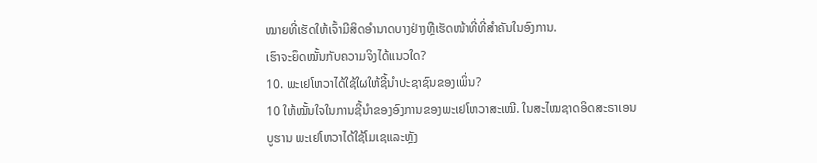ໝາຍທີ່ເຮັດໃຫ້ເຈົ້າມີສິດອຳນາດບາງຢ່າງຫຼືເຮັດໜ້າທີ່ທີ່ສຳຄັນໃນອົງການ.
ເຮົາຈະຍຶດໝັ້ນກັບຄວາມຈິງໄດ້ແນວໃດ?
10. ພະເຢໂຫວາໄດ້ໃຊ້ໃຜໃຫ້ຊີ້ນຳປະຊາຊົນຂອງເພິ່ນ?
10 ໃຫ້ໝັ້ນໃຈໃນການຊີ້ນຳຂອງອົງການຂອງພະເຢໂຫວາສະເໝີ. ໃນສະໄໝຊາດອິດສະຣາເອນບູຮານ ພະເຢໂຫວາໄດ້ໃຊ້ໂມເຊແລະຫຼັງ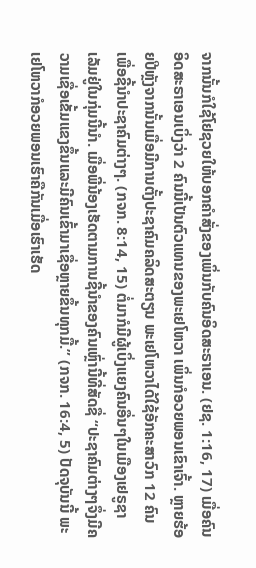ຈາກນັ້ນກໍໃຊ້ໂຢຊວຍໃຫ້ບອກຄຳສັ່ງຂອງເພິ່ນກັບຄົນອິດສະຣາເອນ. (ຢຊ. 1:16, 17) ເມື່ອຄົນອິດສະຣາເອນເບິ່ງວ່າ 2 ຄົນນີ້ເປັນຕົວແທນຂອງພະເຢໂຫວາ ເພິ່ນກໍອວຍພອນເຂົາເຈົ້າ. ຫຼາຍຮ້ອຍປີຫຼັງຈາກນັ້ນເມື່ອມີການຕັ້ງປະຊາຄົມຄລິດສະຕຽນ ພະເຢໂຫວາໄດ້ໃຊ້ອັກຄະສາວົກ 12 ຄົນເພື່ອຊີ້ນຳປະຊາຄົມຕ່າງໆ. (ກຈກ. 8:14, 15) ຕໍ່ມາກໍມີຜູ້ເບິ່ງແຍງຄົນອື່ນໆໃນເມືອງເຢຣູຊາເລັມຢູ່ໃນກຸ່ມນີ້ນຳ. ເມື່ອພີ່ນ້ອງເຮັດຕາມການຊີ້ນຳຂອງຄົນເຫຼົ່ານີ້ທີ່ສັດຊື່ “ປະຊາຄົມຕ່າງໆຈຶ່ງມີຄວາມເຊື່ອເຂັ້ມແຂງຂຶ້ນແລະມີຄົນເຂົ້າມາເຊື່ອຫຼາຍຂຶ້ນທຸກມື້.” (ກຈກ. 16:4, 5) ປັດຈຸບັນນີ້ ພະເຢໂຫວາກໍອວຍພອນເຮົາຄືກັນເມື່ອເຮົາເຮັດ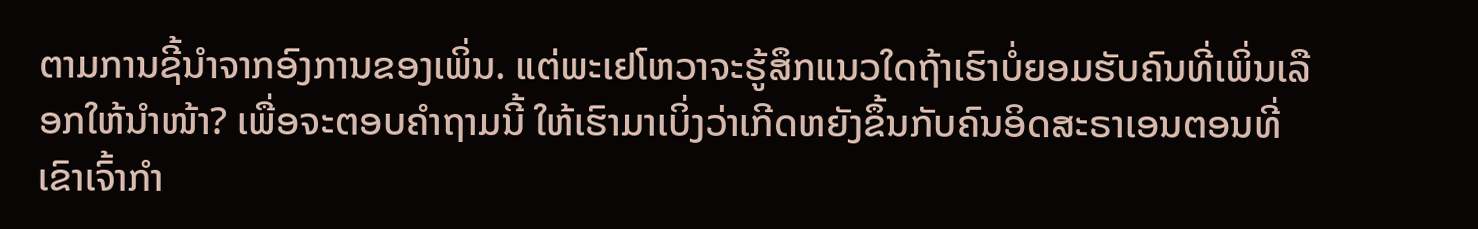ຕາມການຊີ້ນຳຈາກອົງການຂອງເພິ່ນ. ແຕ່ພະເຢໂຫວາຈະຮູ້ສຶກແນວໃດຖ້າເຮົາບໍ່ຍອມຮັບຄົນທີ່ເພິ່ນເລືອກໃຫ້ນຳໜ້າ? ເພື່ອຈະຕອບຄຳຖາມນີ້ ໃຫ້ເຮົາມາເບິ່ງວ່າເກີດຫຍັງຂຶ້ນກັບຄົນອິດສະຣາເອນຕອນທີ່ເຂົາເຈົ້າກຳ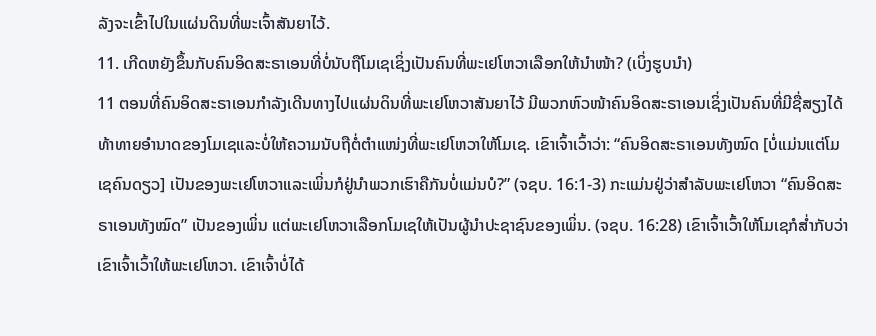ລັງຈະເຂົ້າໄປໃນແຜ່ນດິນທີ່ພະເຈົ້າສັນຍາໄວ້.
11. ເກີດຫຍັງຂຶ້ນກັບຄົນອິດສະຣາເອນທີ່ບໍ່ນັບຖືໂມເຊເຊິ່ງເປັນຄົນທີ່ພະເຢໂຫວາເລືອກໃຫ້ນຳໜ້າ? (ເບິ່ງຮູບນຳ)
11 ຕອນທີ່ຄົນອິດສະຣາເອນກຳລັງເດີນທາງໄປແຜ່ນດິນທີ່ພະເຢໂຫວາສັນຍາໄວ້ ມີພວກຫົວໜ້າຄົນອິດສະຣາເອນເຊິ່ງເປັນຄົນທີ່ມີຊື່ສຽງໄດ້ທ້າທາຍອຳນາດຂອງໂມເຊແລະບໍ່ໃຫ້ຄວາມນັບຖືຕໍ່ຕຳແໜ່ງທີ່ພະເຢໂຫວາໃຫ້ໂມເຊ. ເຂົາເຈົ້າເວົ້າວ່າ: “ຄົນອິດສະຣາເອນທັງໝົດ [ບໍ່ແມ່ນແຕ່ໂມເຊຄົນດຽວ] ເປັນຂອງພະເຢໂຫວາແລະເພິ່ນກໍຢູ່ນຳພວກເຮົາຄືກັນບໍ່ແມ່ນບໍ?” (ຈຊບ. 16:1-3) ກະແມ່ນຢູ່ວ່າສຳລັບພະເຢໂຫວາ “ຄົນອິດສະຣາເອນທັງໝົດ” ເປັນຂອງເພິ່ນ ແຕ່ພະເຢໂຫວາເລືອກໂມເຊໃຫ້ເປັນຜູ້ນຳປະຊາຊົນຂອງເພິ່ນ. (ຈຊບ. 16:28) ເຂົາເຈົ້າເວົ້າໃຫ້ໂມເຊກໍສ່ຳກັບວ່າເຂົາເຈົ້າເວົ້າໃຫ້ພະເຢໂຫວາ. ເຂົາເຈົ້າບໍ່ໄດ້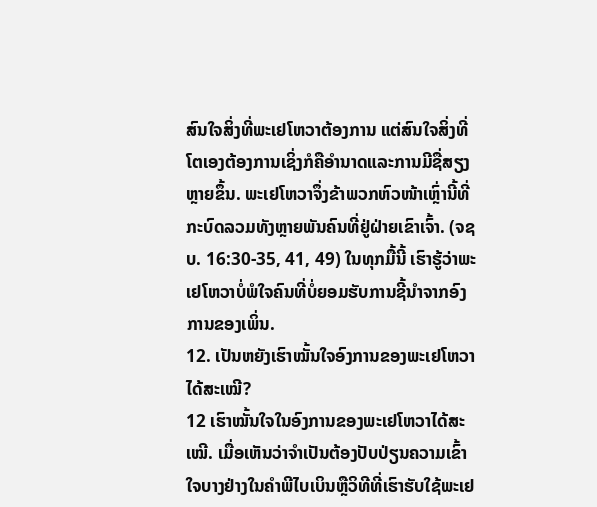ສົນໃຈສິ່ງທີ່ພະເຢໂຫວາຕ້ອງການ ແຕ່ສົນໃຈສິ່ງທີ່ໂຕເອງຕ້ອງການເຊິ່ງກໍຄືອຳນາດແລະການມີຊື່ສຽງຫຼາຍຂຶ້ນ. ພະເຢໂຫວາຈຶ່ງຂ້າພວກຫົວໜ້າເຫຼົ່ານີ້ທີ່ກະບົດລວມທັງຫຼາຍພັນຄົນທີ່ຢູ່ຝ່າຍເຂົາເຈົ້າ. (ຈຊບ. 16:30-35, 41, 49) ໃນທຸກມື້ນີ້ ເຮົາຮູ້ວ່າພະເຢໂຫວາບໍ່ພໍໃຈຄົນທີ່ບໍ່ຍອມຮັບການຊີ້ນຳຈາກອົງການຂອງເພິ່ນ.
12. ເປັນຫຍັງເຮົາໝັ້ນໃຈອົງການຂອງພະເຢໂຫວາໄດ້ສະເໝີ?
12 ເຮົາໝັ້ນໃຈໃນອົງການຂອງພະເຢໂຫວາໄດ້ສະເໝີ. ເມື່ອເຫັນວ່າຈຳເປັນຕ້ອງປັບປ່ຽນຄວາມເຂົ້າໃຈບາງຢ່າງໃນຄຳພີໄບເບິນຫຼືວິທີທີ່ເຮົາຮັບໃຊ້ພະເຢ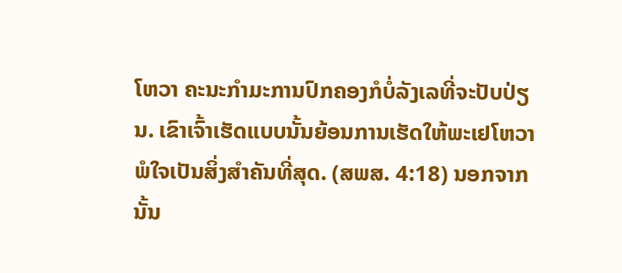ໂຫວາ ຄະນະກຳມະການປົກຄອງກໍບໍ່ລັງເລທີ່ຈະປັບປ່ຽນ. ເຂົາເຈົ້າເຮັດແບບນັ້ນຍ້ອນການເຮັດໃຫ້ພະເຢໂຫວາພໍໃຈເປັນສິ່ງສຳຄັນທີ່ສຸດ. (ສພສ. 4:18) ນອກຈາກນັ້ນ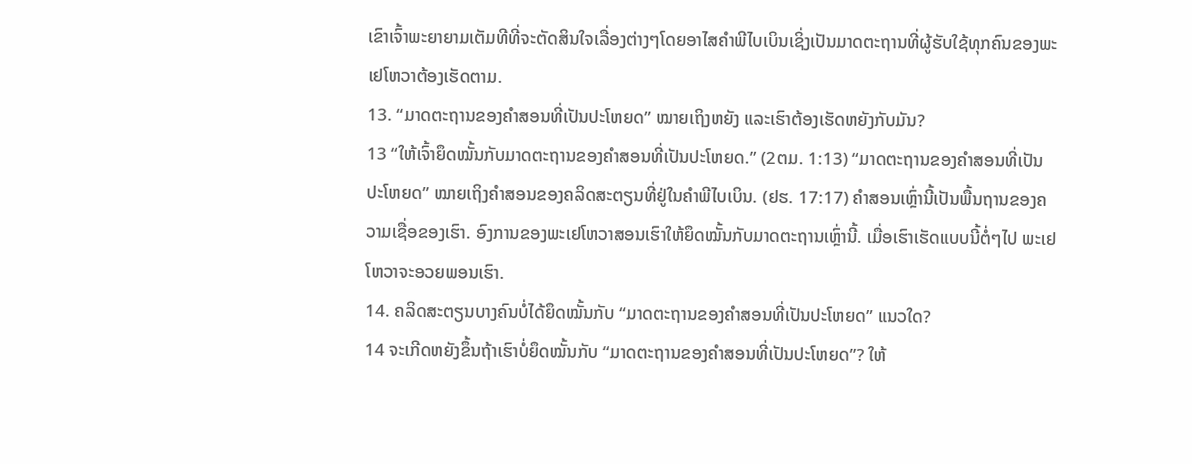ເຂົາເຈົ້າພະຍາຍາມເຕັມທີທີ່ຈະຕັດສິນໃຈເລື່ອງຕ່າງໆໂດຍອາໄສຄຳພີໄບເບິນເຊິ່ງເປັນມາດຕະຖານທີ່ຜູ້ຮັບໃຊ້ທຸກຄົນຂອງພະເຢໂຫວາຕ້ອງເຮັດຕາມ.
13. “ມາດຕະຖານຂອງຄຳສອນທີ່ເປັນປະໂຫຍດ” ໝາຍເຖິງຫຍັງ ແລະເຮົາຕ້ອງເຮັດຫຍັງກັບມັນ?
13 “ໃຫ້ເຈົ້າຍຶດໝັ້ນກັບມາດຕະຖານຂອງຄຳສອນທີ່ເປັນປະໂຫຍດ.” (2ຕມ. 1:13) “ມາດຕະຖານຂອງຄຳສອນທີ່ເປັນປະໂຫຍດ” ໝາຍເຖິງຄຳສອນຂອງຄລິດສະຕຽນທີ່ຢູ່ໃນຄຳພີໄບເບິນ. (ຢຮ. 17:17) ຄຳສອນເຫຼົ່ານີ້ເປັນພື້ນຖານຂອງຄວາມເຊື່ອຂອງເຮົາ. ອົງການຂອງພະເຢໂຫວາສອນເຮົາໃຫ້ຍຶດໝັ້ນກັບມາດຕະຖານເຫຼົ່ານີ້. ເມື່ອເຮົາເຮັດແບບນີ້ຕໍ່ໆໄປ ພະເຢໂຫວາຈະອວຍພອນເຮົາ.
14. ຄລິດສະຕຽນບາງຄົນບໍ່ໄດ້ຍຶດໝັ້ນກັບ “ມາດຕະຖານຂອງຄຳສອນທີ່ເປັນປະໂຫຍດ” ແນວໃດ?
14 ຈະເກີດຫຍັງຂຶ້ນຖ້າເຮົາບໍ່ຍຶດໝັ້ນກັບ “ມາດຕະຖານຂອງຄຳສອນທີ່ເປັນປະໂຫຍດ”? ໃຫ້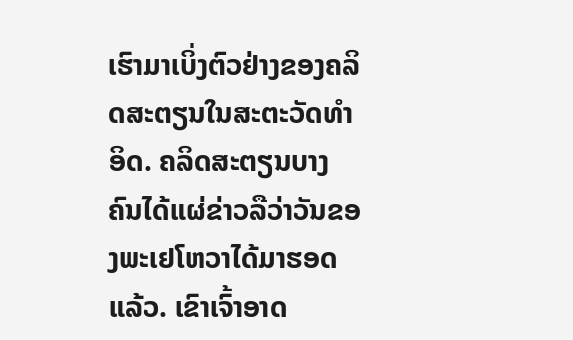ເຮົາມາເບິ່ງຕົວຢ່າງຂອງຄລິດສະຕຽນໃນສະຕະວັດທຳອິດ. ຄລິດສະຕຽນບາງຄົນໄດ້ແຜ່ຂ່າວລືວ່າວັນຂອງພະເຢໂຫວາໄດ້ມາຮອດແລ້ວ. ເຂົາເຈົ້າອາດ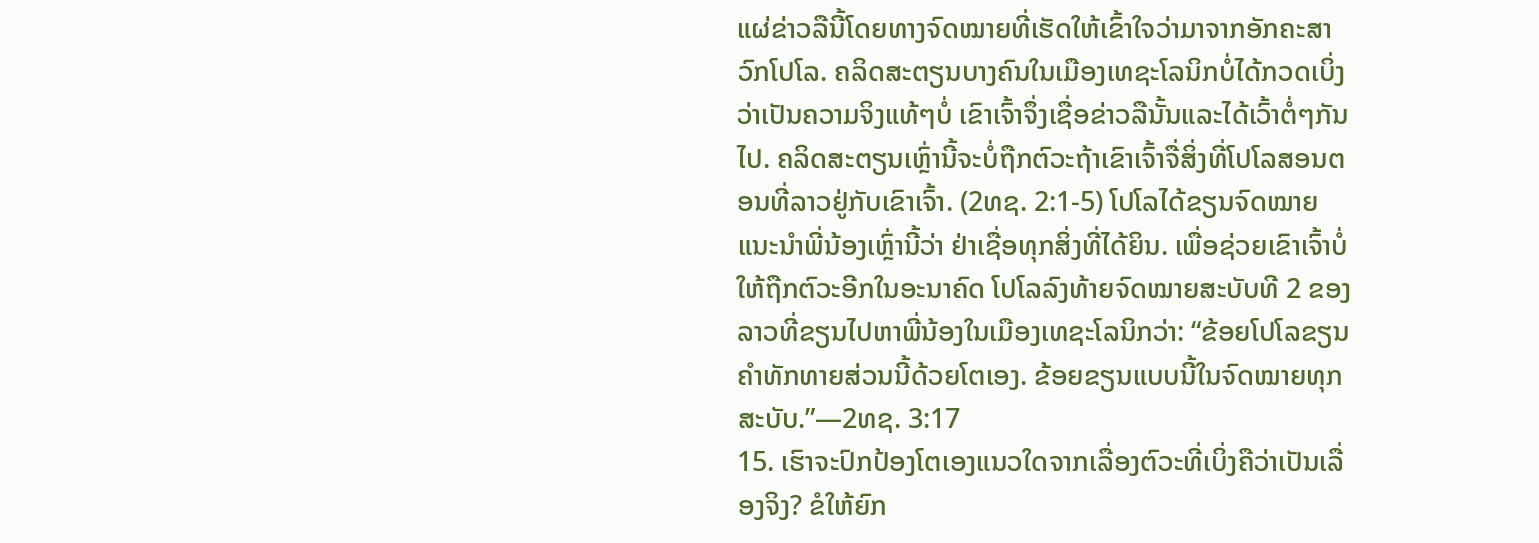ແຜ່ຂ່າວລືນີ້ໂດຍທາງຈົດໝາຍທີ່ເຮັດໃຫ້ເຂົ້າໃຈວ່າມາຈາກອັກຄະສາວົກໂປໂລ. ຄລິດສະຕຽນບາງຄົນໃນເມືອງເທຊະໂລນິກບໍ່ໄດ້ກວດເບິ່ງວ່າເປັນຄວາມຈິງແທ້ໆບໍ່ ເຂົາເຈົ້າຈຶ່ງເຊື່ອຂ່າວລືນັ້ນແລະໄດ້ເວົ້າຕໍ່ໆກັນໄປ. ຄລິດສະຕຽນເຫຼົ່ານີ້ຈະບໍ່ຖືກຕົວະຖ້າເຂົາເຈົ້າຈື່ສິ່ງທີ່ໂປໂລສອນຕອນທີ່ລາວຢູ່ກັບເຂົາເຈົ້າ. (2ທຊ. 2:1-5) ໂປໂລໄດ້ຂຽນຈົດໝາຍແນະນຳພີ່ນ້ອງເຫຼົ່ານີ້ວ່າ ຢ່າເຊື່ອທຸກສິ່ງທີ່ໄດ້ຍິນ. ເພື່ອຊ່ວຍເຂົາເຈົ້າບໍ່ໃຫ້ຖືກຕົວະອີກໃນອະນາຄົດ ໂປໂລລົງທ້າຍຈົດໝາຍສະບັບທີ 2 ຂອງລາວທີ່ຂຽນໄປຫາພີ່ນ້ອງໃນເມືອງເທຊະໂລນິກວ່າ: “ຂ້ອຍໂປໂລຂຽນຄຳທັກທາຍສ່ວນນີ້ດ້ວຍໂຕເອງ. ຂ້ອຍຂຽນແບບນີ້ໃນຈົດໝາຍທຸກສະບັບ.”—2ທຊ. 3:17
15. ເຮົາຈະປົກປ້ອງໂຕເອງແນວໃດຈາກເລື່ອງຕົວະທີ່ເບິ່ງຄືວ່າເປັນເລື່ອງຈິງ? ຂໍໃຫ້ຍົກ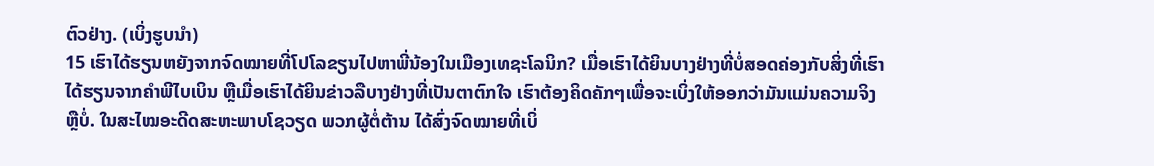ຕົວຢ່າງ. (ເບິ່ງຮູບນຳ)
15 ເຮົາໄດ້ຮຽນຫຍັງຈາກຈົດໝາຍທີ່ໂປໂລຂຽນໄປຫາພີ່ນ້ອງໃນເມືອງເທຊະໂລນິກ? ເມື່ອເຮົາໄດ້ຍິນບາງຢ່າງທີ່ບໍ່ສອດຄ່ອງກັບສິ່ງທີ່ເຮົາໄດ້ຮຽນຈາກຄຳພີໄບເບິນ ຫຼືເມື່ອເຮົາໄດ້ຍິນຂ່າວລືບາງຢ່າງທີ່ເປັນຕາຕົກໃຈ ເຮົາຕ້ອງຄິດຄັກໆເພື່ອຈະເບິ່ງໃຫ້ອອກວ່າມັນແມ່ນຄວາມຈິງຫຼືບໍ່. ໃນສະໄໝອະດີດສະຫະພາບໂຊວຽດ ພວກຜູ້ຕໍ່ຕ້ານ ໄດ້ສົ່ງຈົດໝາຍທີ່ເບິ່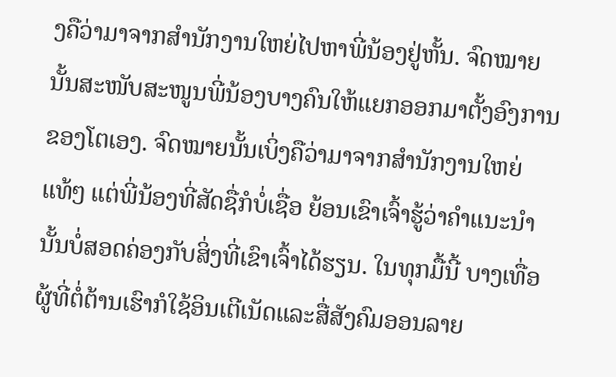ງຄືວ່າມາຈາກສຳນັກງານໃຫຍ່ໄປຫາພີ່ນ້ອງຢູ່ຫັ້ນ. ຈົດໝາຍນັ້ນສະໜັບສະໜູນພີ່ນ້ອງບາງຄົນໃຫ້ແຍກອອກມາຕັ້ງອົງການຂອງໂຕເອງ. ຈົດໝາຍນັ້ນເບິ່ງຄືວ່າມາຈາກສຳນັກງານໃຫຍ່ແທ້ໆ ແຕ່ພີ່ນ້ອງທີ່ສັດຊື່ກໍບໍ່ເຊື່ອ ຍ້ອນເຂົາເຈົ້າຮູ້ວ່າຄຳແນະນຳນັ້ນບໍ່ສອດຄ່ອງກັບສິ່ງທີ່ເຂົາເຈົ້າໄດ້ຮຽນ. ໃນທຸກມື້ນີ້ ບາງເທື່ອຜູ້ທີ່ຕໍ່ຕ້ານເຮົາກໍໃຊ້ອິນເຕີເນັດແລະສື່ສັງຄົມອອນລາຍ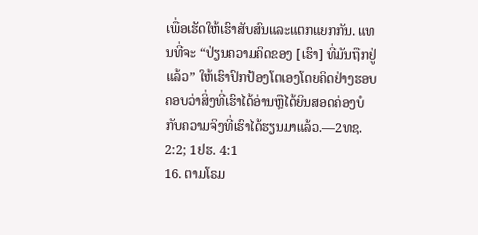ເພື່ອເຮັດໃຫ້ເຮົາສັບສົນແລະແຕກແຍກກັນ. ແທນທີ່ຈະ “ປ່ຽນຄວາມຄິດຂອງ [ເຮົາ] ທີ່ມັນຖືກຢູ່ແລ້ວ” ໃຫ້ເຮົາປົກປ້ອງໂຕເອງໂດຍຄິດຢ່າງຮອບຄອບວ່າສິ່ງທີ່ເຮົາໄດ້ອ່ານຫຼືໄດ້ຍິນສອດຄ່ອງບໍກັບຄວາມຈິງທີ່ເຮົາໄດ້ຮຽນມາແລ້ວ.—2ທຊ. 2:2; 1ຢຮ. 4:1
16. ຕາມໂຣມ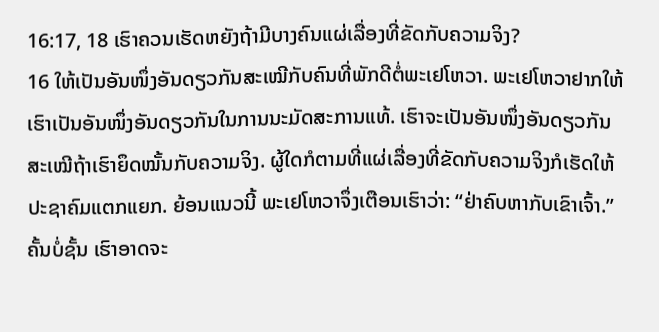16:17, 18 ເຮົາຄວນເຮັດຫຍັງຖ້າມີບາງຄົນແຜ່ເລື່ອງທີ່ຂັດກັບຄວາມຈິງ?
16 ໃຫ້ເປັນອັນໜຶ່ງອັນດຽວກັນສະເໝີກັບຄົນທີ່ພັກດີຕໍ່ພະເຢໂຫວາ. ພະເຢໂຫວາຢາກໃຫ້ເຮົາເປັນອັນໜຶ່ງອັນດຽວກັນໃນການນະມັດສະການແທ້. ເຮົາຈະເປັນອັນໜຶ່ງອັນດຽວກັນສະເໝີຖ້າເຮົາຍຶດໝັ້ນກັບຄວາມຈິງ. ຜູ້ໃດກໍຕາມທີ່ແຜ່ເລື່ອງທີ່ຂັດກັບຄວາມຈິງກໍເຮັດໃຫ້ປະຊາຄົມແຕກແຍກ. ຍ້ອນແນວນີ້ ພະເຢໂຫວາຈຶ່ງເຕືອນເຮົາວ່າ: “ຢ່າຄົບຫາກັບເຂົາເຈົ້າ.” ຄັ້ນບໍ່ຊັ້ນ ເຮົາອາດຈະ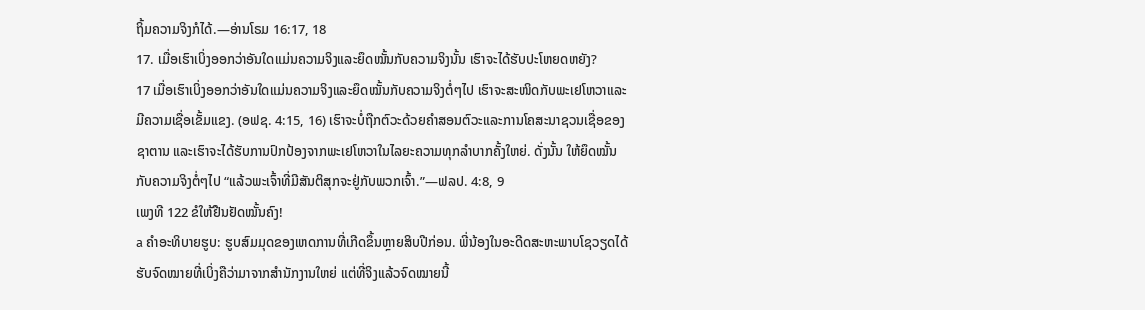ຖິ້ມຄວາມຈິງກໍໄດ້.—ອ່ານໂຣມ 16:17, 18
17. ເມື່ອເຮົາເບິ່ງອອກວ່າອັນໃດແມ່ນຄວາມຈິງແລະຍຶດໝັ້ນກັບຄວາມຈິງນັ້ນ ເຮົາຈະໄດ້ຮັບປະໂຫຍດຫຍັງ?
17 ເມື່ອເຮົາເບິ່ງອອກວ່າອັນໃດແມ່ນຄວາມຈິງແລະຍຶດໝັ້ນກັບຄວາມຈິງຕໍ່ໆໄປ ເຮົາຈະສະໜິດກັບພະເຢໂຫວາແລະມີຄວາມເຊື່ອເຂັ້ມແຂງ. (ອຟຊ. 4:15, 16) ເຮົາຈະບໍ່ຖືກຕົວະດ້ວຍຄຳສອນຕົວະແລະການໂຄສະນາຊວນເຊື່ອຂອງຊາຕານ ແລະເຮົາຈະໄດ້ຮັບການປົກປ້ອງຈາກພະເຢໂຫວາໃນໄລຍະຄວາມທຸກລຳບາກຄັ້ງໃຫຍ່. ດັ່ງນັ້ນ ໃຫ້ຍຶດໝັ້ນກັບຄວາມຈິງຕໍ່ໆໄປ “ແລ້ວພະເຈົ້າທີ່ມີສັນຕິສຸກຈະຢູ່ກັບພວກເຈົ້າ.”—ຟລປ. 4:8, 9
ເພງທີ 122 ຂໍໃຫ້ຢືນຢັດໝັ້ນຄົງ!
a ຄຳອະທິບາຍຮູບ: ຮູບສົມມຸດຂອງເຫດການທີ່ເກີດຂຶ້ນຫຼາຍສິບປີກ່ອນ. ພີ່ນ້ອງໃນອະດີດສະຫະພາບໂຊວຽດໄດ້ຮັບຈົດໝາຍທີ່ເບິ່ງຄືວ່າມາຈາກສຳນັກງານໃຫຍ່ ແຕ່ທີ່ຈິງແລ້ວຈົດໝາຍນີ້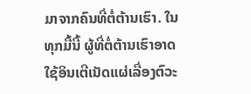ມາຈາກຄົນທີ່ຕໍ່ຕ້ານເຮົາ. ໃນທຸກມື້ນີ້ ຜູ້ທີ່ຕໍ່ຕ້ານເຮົາອາດໃຊ້ອິນເຕີເນັດແຜ່ເລື່ອງຕົວະ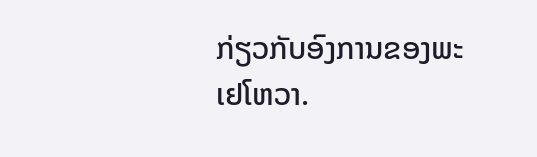ກ່ຽວກັບອົງການຂອງພະເຢໂຫວາ.